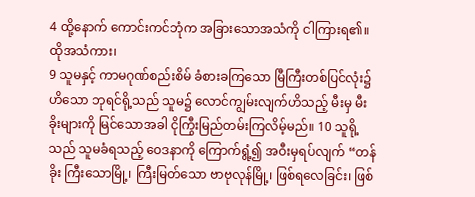4 ထို့နောက် ကောင်းကင်ဘုံက အခြားသောအသံကို ငါကြားရ၏။ ထိုအသံကား၊
9 သူမနှင့် ကာမဂုဏ်စည်းစိမ် ခံစားခကြသော မြီကြီးတစ်ပြင်လုံး၌ ဟိသော ဘုရင်ရို့သည် သူမ၌ လောင်ကျွမ်းလျက်ဟိသည့် မီးမှ မီးခိုးများကို မြင်သောအခါ ငိုကြွီးမြည်တမ်းကြလိမ့်မည်။ 10 သူရို့သည် သူမခံရသည့် ဝေဒနာကို ကြောက်ရွံ့၍ အဝီးမှရပ်လျက် “တန်ခိုး ကြီးသောမြို့၊ ကြီးမြတ်သော ဗာဗုလုန်မြို့၊ ဖြစ်ရလေခြင်း၊ ဖြစ်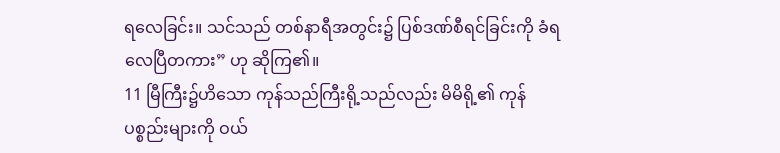ရလေခြင်း။ သင်သည် တစ်နာရီအတွင်း၌ ပြစ်ဒဏ်စီရင်ခြင်းကို ခံရလေပြီတကား” ဟု ဆိုကြ၏။
11 မြီကြီး၌ဟိသော ကုန်သည်ကြီးရို့သည်လည်း မိမိရို့၏ ကုန်ပစ္စည်းများကို ဝယ်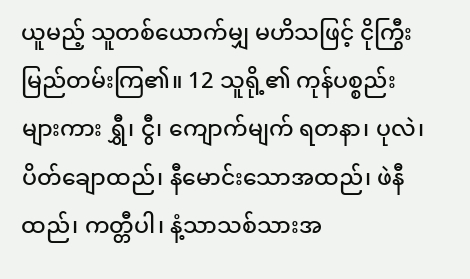ယူမည့် သူတစ်ယောက်မျှ မဟိသဖြင့် ငိုကြွီးမြည်တမ်းကြ၏။ 12 သူရို့၏ ကုန်ပစ္စည်းများကား ရွှီ၊ ငွီ၊ ကျောက်မျက် ရတနာ၊ ပုလဲ၊ ပိတ်ချောထည်၊ နီမောင်းသောအထည်၊ ဖဲနီထည်၊ ကတ္တီပါ၊ နံ့သာသစ်သားအ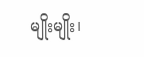မျိုးမျိုး၊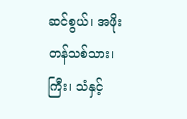ဆင်စွယ်၊ အဖိုးတန်သစ်သား၊ ကြီး၊ သံနှင့်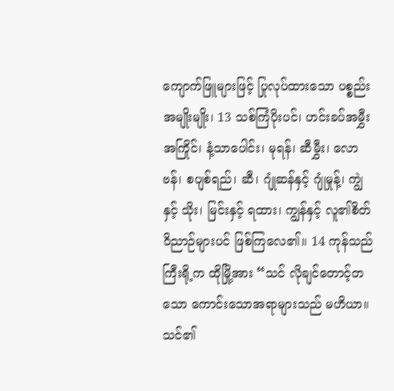ကျောက်ဖြူများဖြင့် ပြုလုပ်ထားသော ပစ္စည်းအမျိုးမျိုး၊ 13 သစ်ကြံပိုးပင်၊ ဟင်းခပ်အမွှီးအကြိုင်၊ နံ့သာပေါင်း၊ မုရန်၊ ဆီမွှီး၊ လောဗန်၊ စပျစ်ရည်၊ ဆီ၊ ဂျုံဆန်နှင့် ဂျုံမှုန့်၊ ကျွဲနှင့် သိုး၊ မြင်းနှင့် ရထား၊ ကျွန်နှင့် လူ၏စိတ်ဝိညာဉ်များပင် ဖြစ်ကြလေ၏။ 14 ကုန်သည်ကြီးရို့က ထိုမြို့အား “သင် လိုချင်တောင့်တသော ကောင်းသောအရာများသည် မဟိယာ။ သင်၏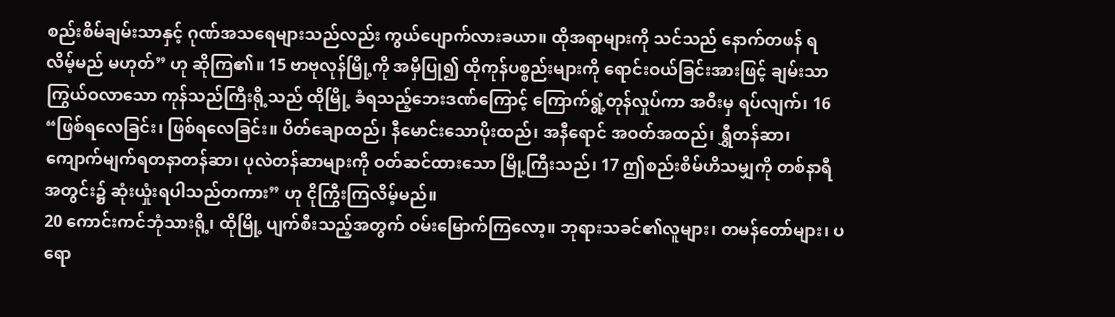စည်းစိမ်ချမ်းသာနှင့် ဂုဏ်အသရေများသည်လည်း ကွယ်ပျောက်လားခယာ။ ထိုအရာများကို သင်သည် နောက်တဖန် ရလိမ့်မည် မဟုတ်” ဟု ဆိုကြ၏။ 15 ဗာဗုလုန်မြို့ကို အမှီပြု၍ ထိုကုန်ပစ္စည်းများကို ရောင်းဝယ်ခြင်းအားဖြင့် ချမ်းသာကြွယ်ဝလာသော ကုန်သည်ကြီးရို့သည် ထိုမြို့ ခံရသည့်ဘေးဒဏ်ကြောင့် ကြောက်ရွံ့တုန်လှုပ်ကာ အဝီးမှ ရပ်လျက်၊ 16 “ဖြစ်ရလေခြင်း၊ ဖြစ်ရလေခြင်း။ ပိတ်ချောထည်၊ နီမောင်းသောပိုးထည်၊ အနီရောင် အဝတ်အထည်၊ ရွှီတန်ဆာ၊ ကျောက်မျက်ရတနာတန်ဆာ၊ ပုလဲတန်ဆာများကို ဝတ်ဆင်ထားသော မြို့ကြီးသည်၊ 17 ဤစည်းစိမ်ဟိသမျှကို တစ်နာရီအတွင်း၌ ဆုံးယှုံးရပါသည်တကား” ဟု ငိုကြွီးကြလိမ့်မည်။
20 ကောင်းကင်ဘုံသားရို့၊ ထိုမြို့ ပျက်စီးသည့်အတွက် ဝမ်းမြောက်ကြလော့။ ဘုရားသခင်၏လူများ၊ တမန်တော်များ၊ ပရော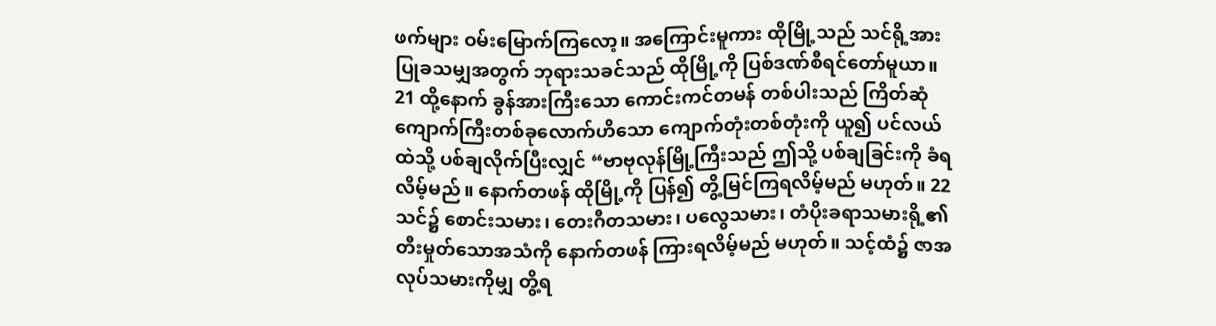ဖက်များ ဝမ်းမြောက်ကြလော့။ အကြောင်းမူကား ထိုမြို့သည် သင်ရို့အား ပြုခသမျှအတွက် ဘုရားသခင်သည် ထိုမြို့ကို ပြစ်ဒဏ်စီရင်တော်မူယာ။
21 ထို့နောက် ခွန်အားကြီးသော ကောင်းကင်တမန် တစ်ပါးသည် ကြိတ်ဆုံကျောက်ကြီးတစ်ခုလောက်ဟိသော ကျောက်တုံးတစ်တုံးကို ယူ၍ ပင်လယ်ထဲသို့ ပစ်ချလိုက်ပြီးလျှင် “ဗာဗုလုန်မြို့ကြီးသည် ဤသို့ ပစ်ချခြင်းကို ခံရလိမ့်မည်။ နောက်တဖန် ထိုမြို့ကို ပြန်၍ တွိ့မြင်ကြရလိမ့်မည် မဟုတ်။ 22 သင်၌ စောင်းသမား၊ တေးဂီတသမား၊ ပလွေသမား၊ တံပိုးခရာသမားရို့၏ တီးမှုတ်သောအသံကို နောက်တဖန် ကြားရလိမ့်မည် မဟုတ်။ သင့်ထံ၌ ဇာအလုပ်သမားကိုမျှ တွိ့ရ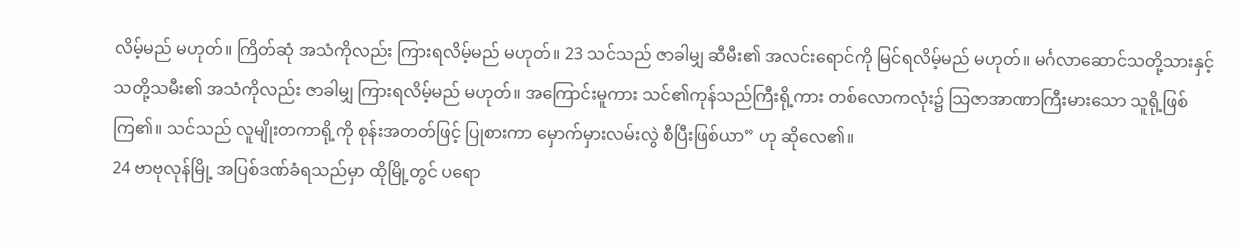လိမ့်မည် မဟုတ်။ ကြိတ်ဆုံ အသံကိုလည်း ကြားရလိမ့်မည် မဟုတ်။ 23 သင်သည် ဇာခါမျှ ဆီမီး၏ အလင်းရောင်ကို မြင်ရလိမ့်မည် မဟုတ်။ မင်္ဂလာဆောင်သတို့သားနှင့် သတို့သမီး၏ အသံကိုလည်း ဇာခါမျှ ကြားရလိမ့်မည် မဟုတ်။ အကြောင်းမူကား သင်၏ကုန်သည်ကြီးရို့ကား တစ်လောကလုံး၌ သြဇာအာဏာကြီးမားသော သူရို့ဖြစ်ကြ၏။ သင်သည် လူမျိုးတကာရို့ကို စုန်းအတတ်ဖြင့် ပြုစားကာ မှောက်မှားလမ်းလွဲ စီပြီးဖြစ်ယာ” ဟု ဆိုလေ၏။
24 ဗာဗုလုန်မြို့ အပြစ်ဒဏ်ခံရသည်မှာ ထိုမြို့တွင် ပရော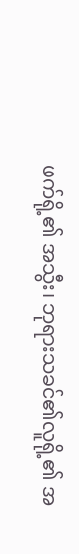ဖက်ရို့၏ အသွီး၊ ဘုရားသခင်၏လူရို့၏ အ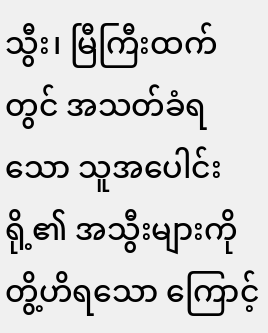သွီး၊ မြီကြီးထက်တွင် အသတ်ခံရသော သူအပေါင်းရို့၏ အသွီးများကို တွိ့ဟိရသော ကြောင့်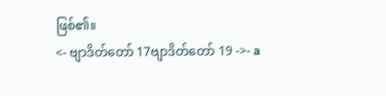ဖြစ်၏။
<- ဗျာဒိတ်တော် 17ဗျာဒိတ်တော် 19 ->- a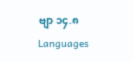ဗျာ ၁၄.၈
Languages